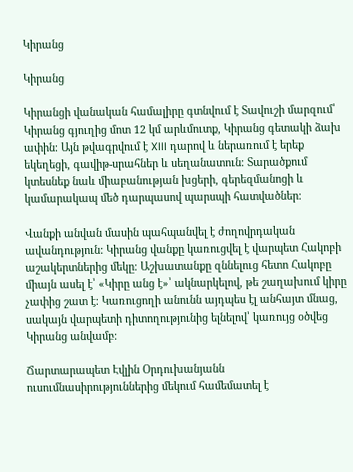Կիրանց

Կիրանց

Կիրանցի վանական համալիրը գտնվում է Տավուշի մարզում՝ Կիրանց գյուղից մոտ 12 կմ արևմուտք, Կիրանց գետակի ձախ ափին։ Այն թվագրվում է XIII դարով և ներառում է երեք եկեղեցի, գավիթ-սրահներ և սեղանատուն։ Տարածքում կտեսնեք նաև միաբանության խցերի, գերեզմանոցի և կամարակապ մեծ դարպասով պարսպի հատվածներ։

Վանքի անվան մասին պահպանվել է ժողովրդական ավանդություն: Կիրանց վանքը կառուցվել է վարպետ Հակոբի աշակերտներից մեկը։ Աշխատանքը զննելուց հետո Հակոբը միայն ասել է՝ «Կիրը անց է»՝ ակնարկելով, թե շաղախում կիրը չափից շատ է։ Կառուցողի անունն այդպես էլ անհայտ մնաց, սակայն վարպետի դիտողությունից ելնելով՝ կառույց օծվեց Կիրանց անվամբ։

Ճարտարապետ Էվլին Օրդուխանյանն ուսումնասիրություններից մեկում համեմատել է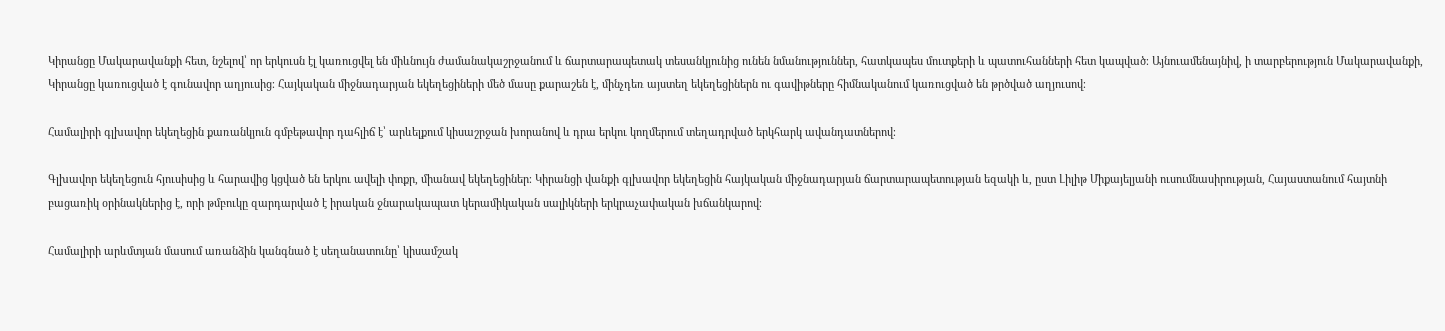Կիրանցը Մակարավանքի հետ, նշելով՝ որ երկուսն էլ կառուցվել են միևնույն ժամանակաշրջանում և ճարտարապետակ տեսանկյունից ունեն նմանություններ, հատկապես մուտքերի և պատուհանների հետ կապված։ Այնուամենայնիվ, ի տարբերություն Մակարավանքի, Կիրանցը կառուցված է գունավոր աղյուսից։ Հայկական միջնադարյան եկեղեցիների մեծ մասը քարաշեն է, մինչդեռ այստեղ եկեղեցիներն ու գավիթները հիմնականում կառուցված են թրծված աղյուսով։

Համալիրի գլխավոր եկեղեցին քառանկյուն գմբեթավոր դահլիճ է՝ արևելքում կիսաշրջան խորանով և դրա երկու կողմերում տեղադրված երկհարկ ավանդատներով։

Գլխավոր եկեղեցուն հյուսիսից և հարավից կցված են երկու ավելի փոքր, միանավ եկեղեցիներ։ Կիրանցի վանքի գլխավոր եկեղեցին հայկական միջնադարյան ճարտարապետության եզակի և, ըստ Լիլիթ Միքայելյանի ուսումնասիրության, Հայաստանում հայտնի բացառիկ օրինակներից է, որի թմբուկը զարդարված է իրական ջնարակապատ կերամիկական սալիկների երկրաչափական խճանկարով։

Համալիրի արևմտյան մասում առանձին կանգնած է սեղանատունը՝ կիսամշակ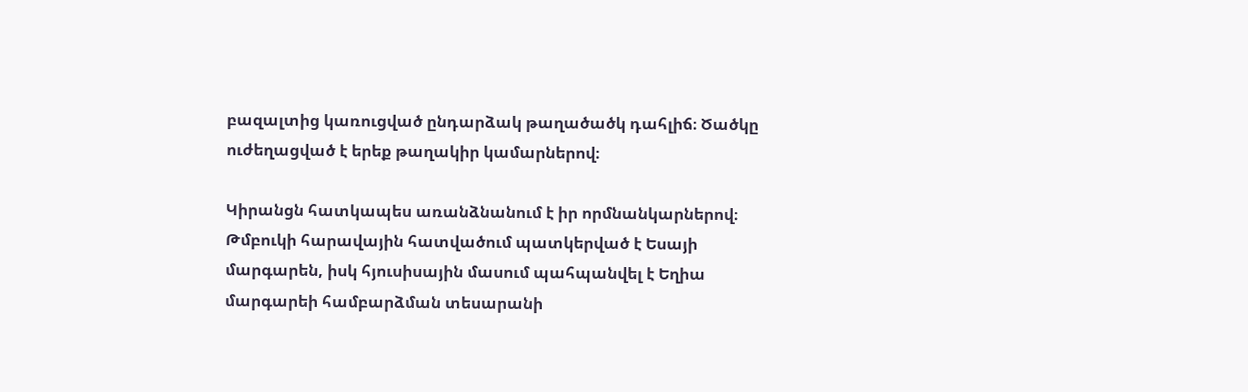բազալտից կառուցված ընդարձակ թաղածածկ դահլիճ։ Ծածկը ուժեղացված է երեք թաղակիր կամարներով։

Կիրանցն հատկապես առանձնանում է իր որմնանկարներով։ Թմբուկի հարավային հատվածում պատկերված է Եսայի մարգարեն, իսկ հյուսիսային մասում պահպանվել է Եղիա մարգարեի համբարձման տեսարանի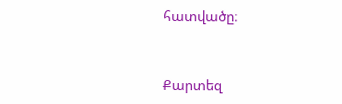հատվածը։


Քարտեզ